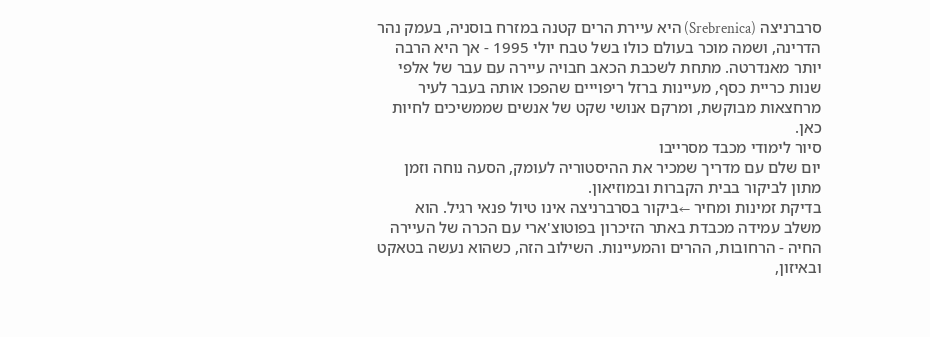סרברניצה (Srebrenica) היא עיירת הרים קטנה במזרח בוסניה, בעמק נהר הדרינה, ושמה מוכר בעולם כולו בשל טבח יולי 1995 - אך היא הרבה יותר מאנדרטה. מתחת לשכבת הכאב חבויה עיירה עם עבר של אלפי שנות כריית כסף, מעיינות ברזל ריפוייים שהפכו אותה בעבר לעיר מרחצאות מבוקשת, ומרקם אנושי שקט של אנשים שממשיכים לחיות כאן.
סיור לימודי מכבד מסרייבו
יום שלם עם מדריך שמכיר את ההיסטוריה לעומק, הסעה נוחה וזמן מתון לביקור בבית הקברות ובמוזיאון.
בדיקת זמינות ומחיר ←ביקור בסרברניצה אינו טיול פנאי רגיל. הוא משלב עמידה מכבדת באתר הזיכרון בפוטוצ'ארי עם הכרה של העיירה החיה - הרחובות, ההרים והמעיינות. השילוב הזה, כשהוא נעשה בטאקט ובאיזון,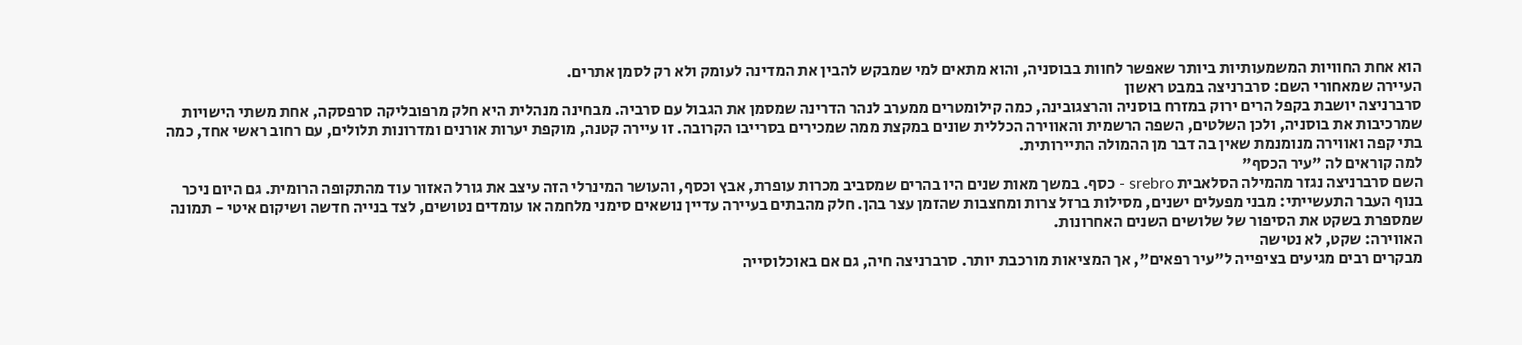הוא אחת החוויות המשמעותיות ביותר שאפשר לחוות בבוסניה, והוא מתאים למי שמבקש להבין את המדינה לעומק ולא רק לסמן אתרים.
העיירה שמאחורי השם: סרברניצה במבט ראשון
סרברניצה יושבת בקפל הרים ירוק במזרח בוסניה והרצגובינה, כמה קילומטרים ממערב לנהר הדרינה שמסמן את הגבול עם סרביה. מבחינה מנהלית היא חלק מרפובליקה סרפסקה, אחת משתי הישויות שמרכיבות את בוסניה, ולכן השלטים, השפה הרשמית והאווירה הכללית שונים במקצת ממה שמכירים בסרייבו הקרובה. זו עיירה קטנה, מוקפת יערות אורנים ומדרונות תלולים, עם רחוב ראשי אחד, כמה בתי קפה ואווירה מנומנמת שאין בה דבר מן ההמולה התיירותית.
למה קוראים לה "עיר הכסף"
השם סרברניצה נגזר מהמילה הסלאבית srebro - כסף. במשך מאות שנים היו בהרים שמסביב מכרות עופרת, אבץ וכסף, והעושר המינרלי הזה עיצב את גורל האזור עוד מהתקופה הרומית. גם היום ניכר בנוף העבר התעשייתי: מבני מפעלים ישנים, מסילות ברזל צרות ומחצבות שהזמן עצר בהן. חלק מהבתים בעיירה עדיין נושאים סימני מלחמה או עומדים נטושים, לצד בנייה חדשה ושיקום איטי - תמונה שמספרת בשקט את הסיפור של שלושים השנים האחרונות.
האווירה: שקט, לא נטישה
מבקרים רבים מגיעים בציפייה ל"עיר רפאים", אך המציאות מורכבת יותר. סרברניצה חיה, גם אם באוכלוסייה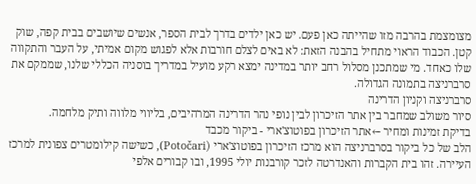מצומצמת בהרבה מזו שהייתה כאן פעם. יש כאן ילדים בדרך לבית הספר, אנשים שיושבים בבית קפה, שוק קטן. הכבוד הראוי מתחיל בהבנה הזאת: לא באים לצלם חורבות אלא לפגוש מקום אמיתי, על העבר והתקווה שלו כאחד. מי שמתכנן מסלול רחב יותר במדינה ימצא רקע מועיל במדריך בוסניה הכללי שלנו, שממקם את סרברניצה בתמונה הגדולה.
סרברניצה וקניון הדרינה
סיור משולב שמחבר בין אתר הזיכרון לבין נופי נהר הדרינה המרהיבים, בליווי מלווה ותיק מלחמה.
בדיקת זמינות ומחיר ←אתר הזיכרון בפוטוצ'ארי - ביקור מכבד
הלב של כל ביקור בסרברניצה הוא מרכז הזיכרון בפוטוצ'ארי (Potočari), כשישה קילומטרים צפונית למרכז העיירה. זהו בית הקברות והאנדרטה לזכר קורבנות יולי 1995, ובו קבורים אלפי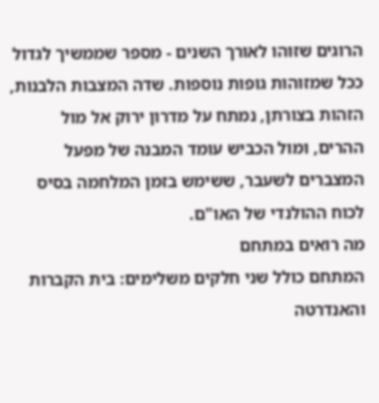הרוגים שזוהו לאורך השנים - מספר שממשיך לגדול ככל שמזוהות גופות נוספות. שדה המצבות הלבנות, הזהות בצורתן, נמתח על מדרון ירוק אל מול ההרים, ומול הכביש עומד המבנה של מפעל המצברים לשעבר, ששימש בזמן המלחמה בסיס לכוח ההולנדי של האו"ם.
מה רואים במתחם
המתחם כולל שני חלקים משלימים: בית הקברות והאנדרטה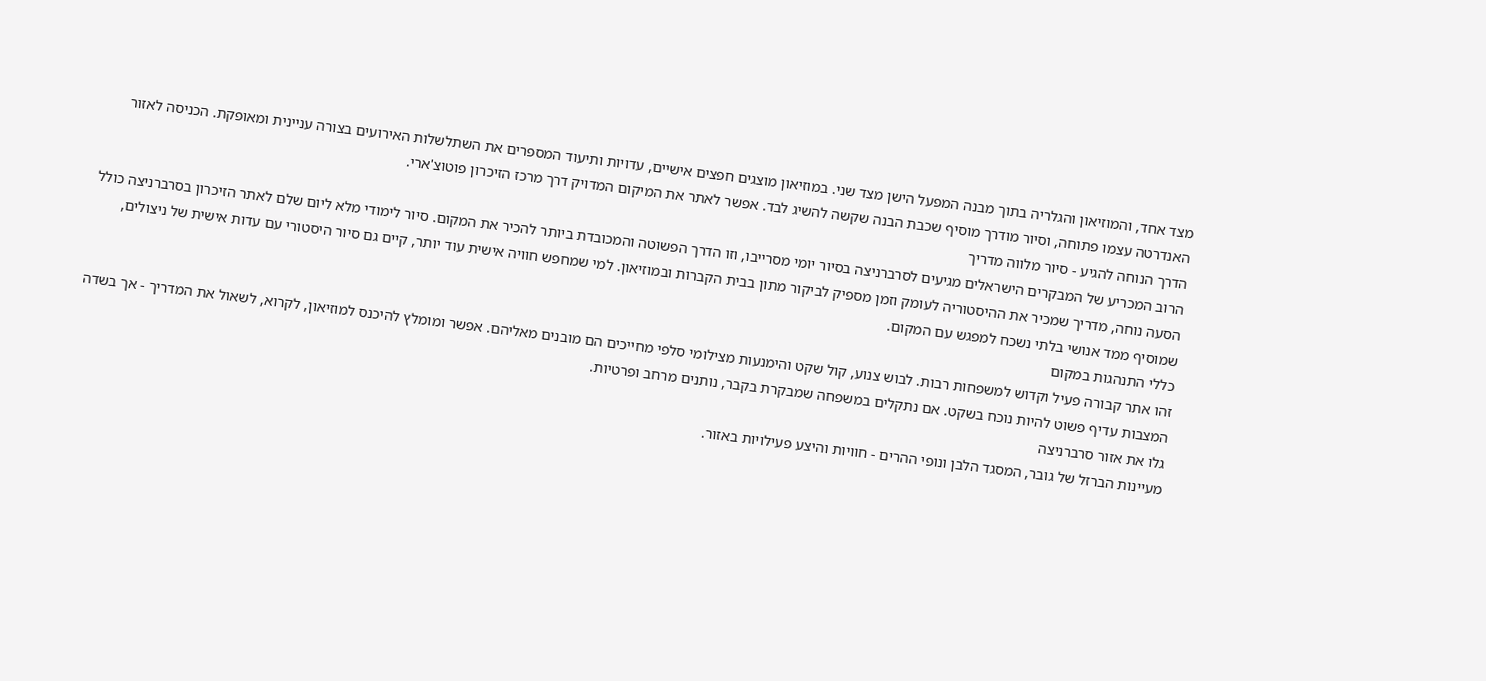מצד אחד, והמוזיאון והגלריה בתוך מבנה המפעל הישן מצד שני. במוזיאון מוצגים חפצים אישיים, עדויות ותיעוד המספרים את השתלשלות האירועים בצורה עניינית ומאופקת. הכניסה לאזור האנדרטה עצמו פתוחה, וסיור מודרך מוסיף שכבת הבנה שקשה להשיג לבד. אפשר לאתר את המיקום המדויק דרך מרכז הזיכרון פוטוצ'ארי.
הדרך הנוחה להגיע - סיור מלווה מדריך
הרוב המכריע של המבקרים הישראלים מגיעים לסרברניצה בסיור יומי מסרייבו, וזו הדרך הפשוטה והמכובדת ביותר להכיר את המקום. סיור לימודי מלא ליום שלם לאתר הזיכרון בסרברניצה כולל הסעה נוחה, מדריך שמכיר את ההיסטוריה לעומק וזמן מספיק לביקור מתון בבית הקברות ובמוזיאון. למי שמחפש חוויה אישית עוד יותר, קיים גם סיור היסטורי עם עדות אישית של ניצולים, שמוסיף ממד אנושי בלתי נשכח למפגש עם המקום.
כללי התנהגות במקום
זהו אתר קבורה פעיל וקדוש למשפחות רבות. לבוש צנוע, קול שקט והימנעות מצילומי סלפי מחייכים הם מובנים מאליהם. אפשר ומומלץ להיכנס למוזיאון, לקרוא, לשאול את המדריך - אך בשדה המצבות עדיף פשוט להיות נוכח בשקט. אם נתקלים במשפחה שמבקרת בקבר, נותנים מרחב ופרטיות.
גלו את אזור סרברניצה
מעיינות הברזל של גובר, המסגד הלבן ונופי ההרים - חוויות והיצע פעילויות באזור.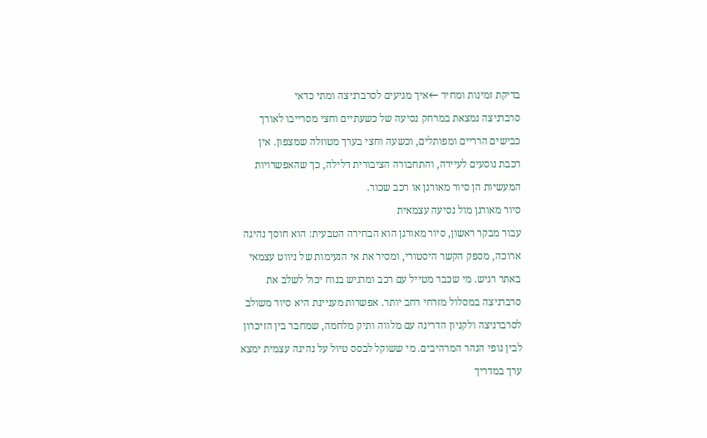בדיקת זמינות ומחיר ←איך מגיעים לסרברניצה ומתי כדאי
סרברניצה נמצאת במרחק נסיעה של כשעתיים וחצי מסרייבו לאורך כבישים הרריים ומפותלים, וכשעה וחצי בערך מטוזלה שמצפון. אין רכבת נוסעים לעיירה, והתחבורה הציבורית דלילה, כך שהאפשרויות המעשיות הן סיור מאורגן או רכב שכור.
סיור מאורגן מול נסיעה עצמאית
עבור מבקר ראשון, סיור מאורגן הוא הבחירה הטבעית: הוא חוסך נהיגה ארוכה, מספק הקשר היסטורי, ומסיר את אי הנעימות של ניווט עצמאי באתר רגיש. מי שכבר מטייל עם רכב ומרגיש בנוח יכול לשלב את סרברניצה במסלול מזרחי רחב יותר. אפשרות מעניינת היא סיור משולב לסרברניצה ולקניון הדרינה עם מלווה ותיק מלחמה, שמחבר בין הזיכרון לבין נופי הנהר המרהיבים. מי ששוקל לבסס טיול על נהיגה עצמית ימצא ערך במדריך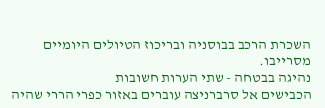השכרת הרכב בבוסניה ובריכוז הטיולים היומיים מסרייבו.
נהיגה בבטחה - שתי הערות חשובות
הכבישים אל סרברניצה עוברים באזור כפרי הררי שהיה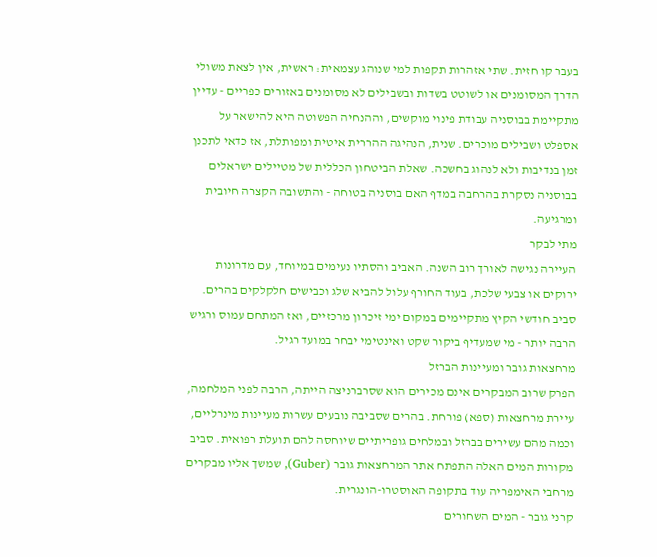בעבר קו חזית. שתי אזהרות תקפות למי שנוהג עצמאית: ראשית, אין לצאת משולי הדרך המסומנים או לשוטט בשדות ובשבילים לא מסומנים באזורים כפריים - עדיין מתקיימת בבוסניה עבודת פינוי מוקשים, וההנחיה הפשוטה היא להישאר על אספלט ושבילים מוכרים. שנית, הנהיגה ההררית איטית ומפותלת, אז כדאי לתכנן זמן בנדיבות ולא לנהוג בחשכה. שאלת הביטחון הכללית של מטיילים ישראלים בבוסניה נסקרת בהרחבה במדף האם בוסניה בטוחה - והתשובה הקצרה חיובית ומרגיעה.
מתי לבקר
העיירה נגישה לאורך רוב השנה. האביב והסתיו נעימים במיוחד, עם מדרונות ירוקים או צבעי שלכת, בעוד החורף עלול להביא שלג וכבישים חלקלקים בהרים. סביב חודשי הקיץ מתקיימים במקום ימי זיכרון מרכזיים, ואז המתחם עמוס ורגיש הרבה יותר - מי שמעדיף ביקור שקט ואינטימי יבחר במועד רגיל.
מרחצאות גובר ומעיינות הברזל
הפרק שרוב המבקרים אינם מכירים הוא שסרברניצה הייתה, הרבה לפני המלחמה, עיירת מרחצאות (ספא) פורחת. בהרים שסביבה נובעים עשרות מעיינות מינרליים, וכמה מהם עשירים בברזל ובמלחים גופריתיים שיוחסה להם תועלת רפואית. סביב מקורות המים האלה התפתח אתר המרחצאות גובר (Guber), שמשך אליו מבקרים מרחבי האימפריה עוד בתקופה האוסטרו-הונגרית.
קרני גובר - המים השחורים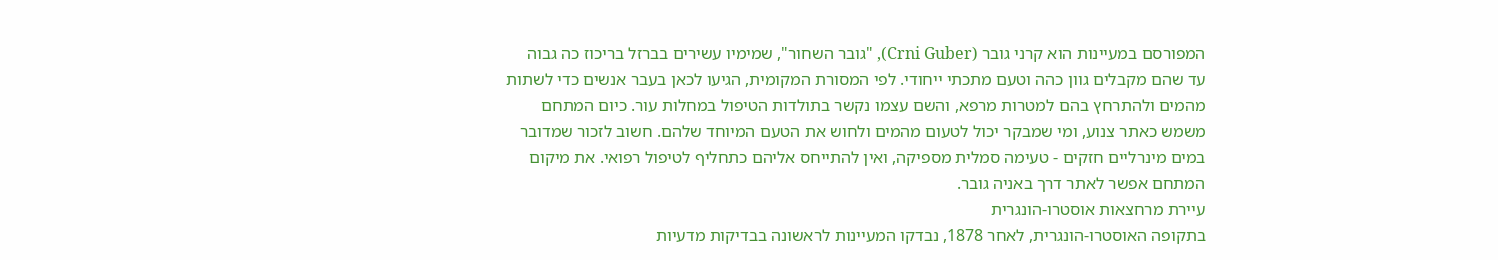המפורסם במעיינות הוא קרני גובר (Crni Guber), "גובר השחור", שמימיו עשירים בברזל בריכוז כה גבוה עד שהם מקבלים גוון כהה וטעם מתכתי ייחודי. לפי המסורת המקומית, הגיעו לכאן בעבר אנשים כדי לשתות מהמים ולהתרחץ בהם למטרות מרפא, והשם עצמו נקשר בתולדות הטיפול במחלות עור. כיום המתחם משמש כאתר צנוע, ומי שמבקר יכול לטעום מהמים ולחוש את הטעם המיוחד שלהם. חשוב לזכור שמדובר במים מינרליים חזקים - טעימה סמלית מספיקה, ואין להתייחס אליהם כתחליף לטיפול רפואי. את מיקום המתחם אפשר לאתר דרך באניה גובר.
עיירת מרחצאות אוסטרו-הונגרית
בתקופה האוסטרו-הונגרית, לאחר 1878, נבדקו המעיינות לראשונה בבדיקות מדעיות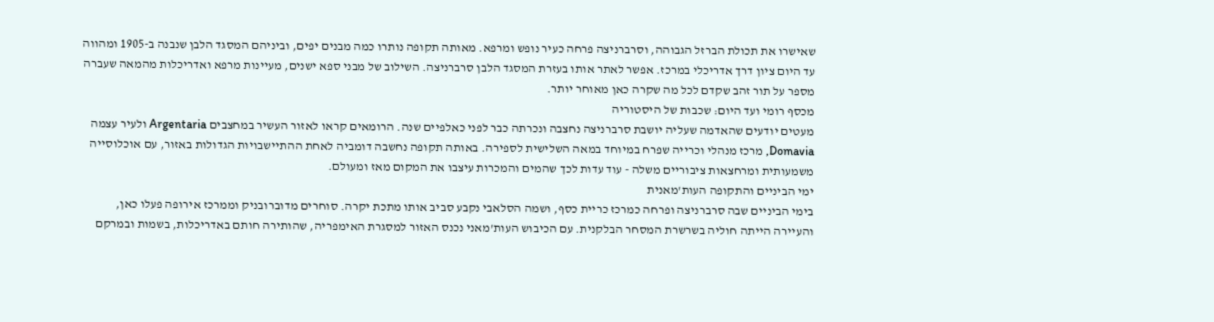שאישרו את תכולת הברזל הגבוהה, וסרברניצה פרחה כעיר נופש ומרפא. מאותה תקופה נותרו כמה מבנים יפים, וביניהם המסגד הלבן שנבנה ב-1905 ומהווה עד היום ציון דרך אדריכלי במרכז. אפשר לאתר אותו בעזרת המסגד הלבן סרברניצה. השילוב של מבני ספא ישנים, מעיינות מרפא ואדריכלות מהמאה שעברה מספר על תור זהב שקדם לכל מה שקרה כאן מאוחר יותר.
מכסף רומי ועד היום: שכבות של היסטוריה
מעטים יודעים שהאדמה שעליה יושבת סרברניצה נחצבה ונכרתה כבר לפני כאלפיים שנה. הרומאים קראו לאזור העשיר במחצבים Argentaria ולעיר עצמה Domavia, מרכז מנהלי וכרייה שפרח במיוחד במאה השלישית לספירה. באותה תקופה נחשבה דומביה לאחת ההתיישבויות הגדולות באזור, עם אוכלוסייה משמעותית ומרחצאות ציבוריים משלה - עוד עדות לכך שהמים והמכרות עיצבו את המקום מאז ומעולם.
ימי הביניים והתקופה העות'מאנית
בימי הביניים שבה סרברניצה ופרחה כמרכז כריית כסף, ושמה הסלאבי נקבע סביב אותו מתכת יקרה. סוחרים מדוברובניק וממרכז אירופה פעלו כאן, והעיירה הייתה חוליה בשרשרת המסחר הבלקנית. עם הכיבוש העות'מאני נכנס האזור למסגרת האימפריה, שהותירה חותם באדריכלות, בשמות ובמרקם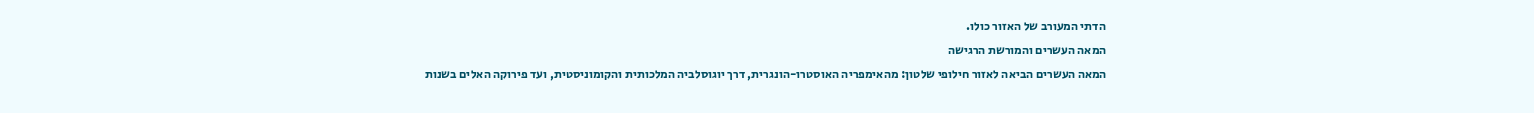הדתי המעורב של האזור כולו.
המאה העשרים והמורשת הרגישה
המאה העשרים הביאה לאזור חילופי שלטון: מהאימפריה האוסטרו-הונגרית, דרך יוגוסלביה המלכותית והקומוניסטית, ועד פירוקה האלים בשנות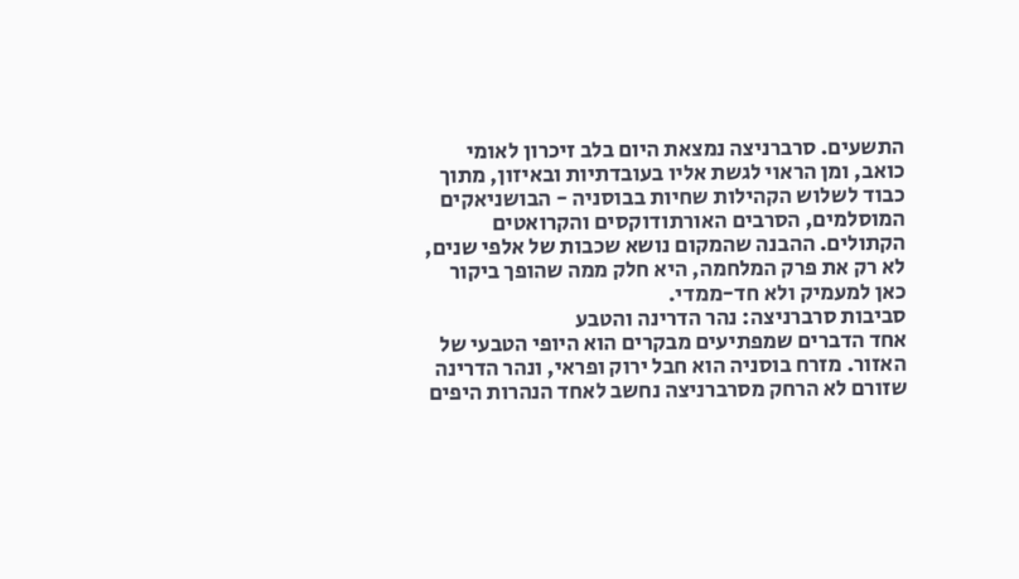התשעים. סרברניצה נמצאת היום בלב זיכרון לאומי כואב, ומן הראוי לגשת אליו בעובדתיות ובאיזון, מתוך כבוד לשלוש הקהילות שחיות בבוסניה - הבושניאקים המוסלמים, הסרבים האורתודוקסים והקרואטים הקתולים. ההבנה שהמקום נושא שכבות של אלפי שנים, לא רק את פרק המלחמה, היא חלק ממה שהופך ביקור כאן למעמיק ולא חד-ממדי.
סביבות סרברניצה: נהר הדרינה והטבע
אחד הדברים שמפתיעים מבקרים הוא היופי הטבעי של האזור. מזרח בוסניה הוא חבל ירוק ופראי, ונהר הדרינה שזורם לא הרחק מסרברניצה נחשב לאחד הנהרות היפים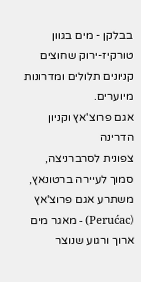בבלקן - מים בגוון טורקיז-ירוק שחוצים קניונים תלולים ומדרונות מיוערים.
אגם פרוצ'אץ וקניון הדרינה
צפונית לסרברניצה, סמוך לעיירה ברטונאץ, משתרע אגם פרוצ'אץ (Perućac) - מאגר מים ארוך ורגוע שנוצר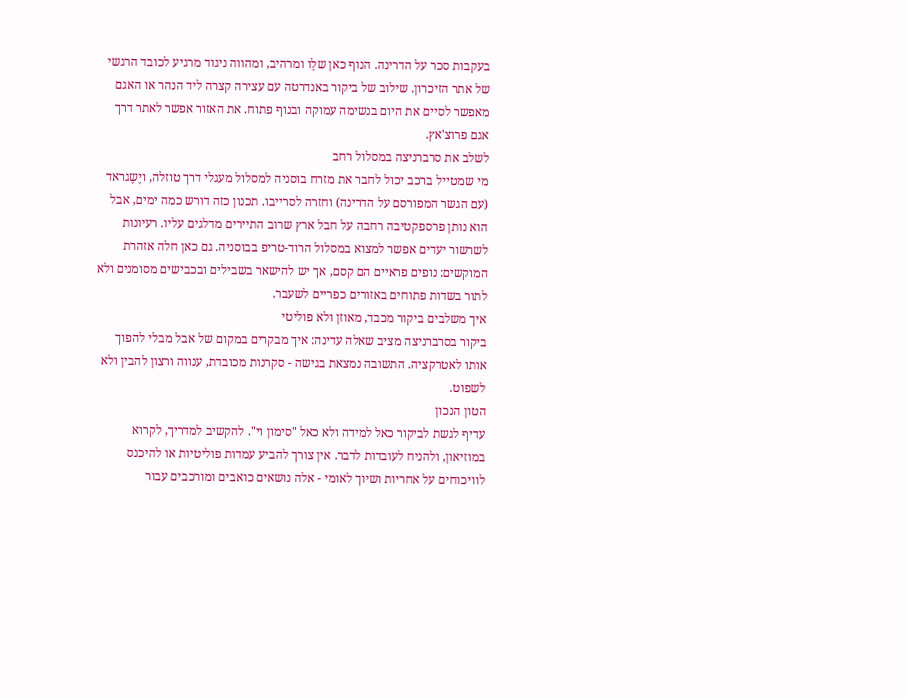בעקבות סכר על הדרינה. הנוף כאן שלֵו ומרהיב, ומהווה ניגוד מרגיע לכובד הרגשי של אתר הזיכרון. שילוב של ביקור באנדרטה עם עצירה קצרה ליד הנהר או האגם מאפשר לסיים את היום בנשימה עמוקה ובנוף פתוח. את האזור אפשר לאתר דרך אגם פרוצ'אץ.
לשלב את סרברניצה במסלול רחב
מי שמטייל ברכב יכול לחבר את מזרח בוסניה למסלול מעגלי דרך טוזלה, ויֶשֶגראד (עם הגשר המפורסם על הדרינה) וחזרה לסרייבו. תכנון כזה דורש כמה ימים, אבל הוא נותן פרספקטיבה רחבה על חבל ארץ שרוב התיירים מדלגים עליו. רעיונות לשרשור יעדים אפשר למצוא במסלול הרוד-טריפ בבוסניה. גם כאן חלה אזהרת המוקשים: נופים פראיים הם קסם, אך יש להישאר בשבילים ובכבישים מסומנים ולא לתור בשדות פתוחים באזורים כפריים לשעבר.
איך משלבים ביקור מכבד, מאוזן ולא פוליטי
ביקור בסרברניצה מציב שאלה עדינה: איך מבקרים במקום של אבל מבלי להפוך אותו לאטרקציה. התשובה נמצאת בגישה - סקרנות מכובדת, ענווה ורצון להבין ולא לשפוט.
הטון הנכון
עדיף לגשת לביקור כאל למידה ולא כאל "סימון וי". להקשיב למדריך, לקרוא במוזיאון, ולהניח לעובדות לדבר. אין צורך להביע עמדות פוליטיות או להיכנס לוויכוחים על אחריות ושיוך לאומי - אלה נושאים כואבים ומורכבים עבור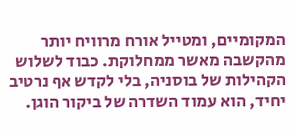המקומיים, ומטייל אורח מרוויח יותר מהקשבה מאשר ממחלוקת. כבוד לשלוש הקהילות של בוסניה, בלי לקדש אף נרטיב יחיד, הוא עמוד השדרה של ביקור הוגן.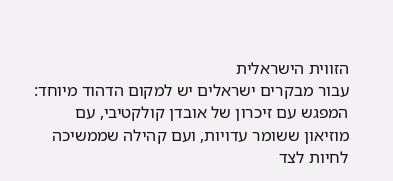הזווית הישראלית
עבור מבקרים ישראלים יש למקום הדהוד מיוחד: המפגש עם זיכרון של אובדן קולקטיבי, עם מוזיאון ששומר עדויות, ועם קהילה שממשיכה לחיות לצד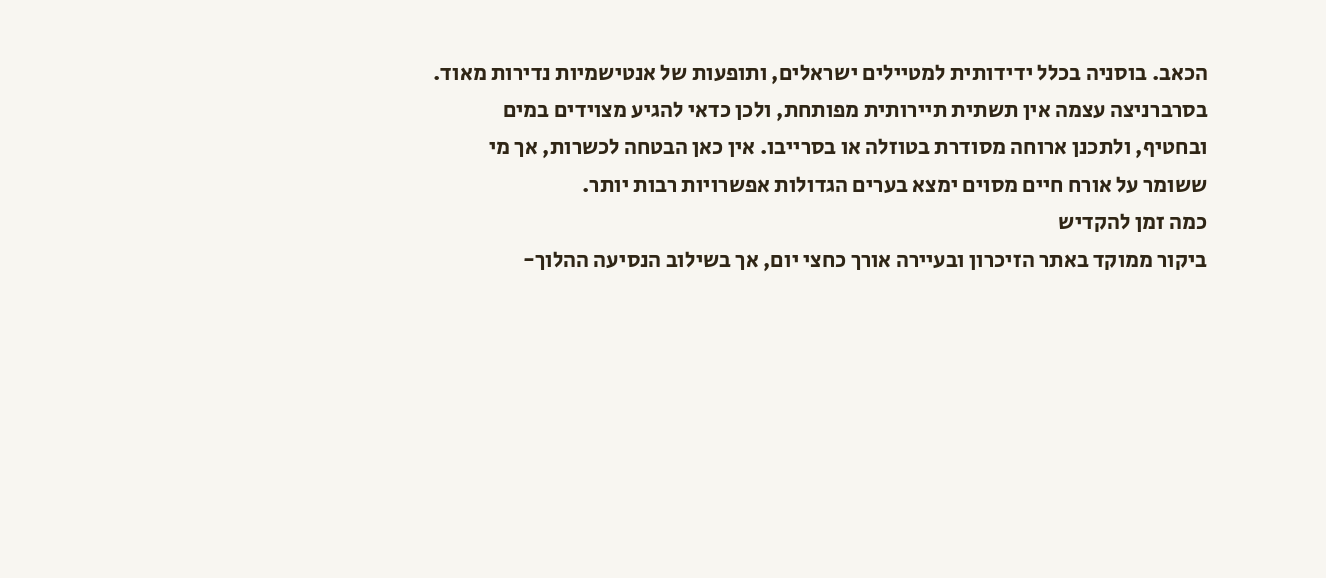הכאב. בוסניה בכלל ידידותית למטיילים ישראלים, ותופעות של אנטישמיות נדירות מאוד. בסרברניצה עצמה אין תשתית תיירותית מפותחת, ולכן כדאי להגיע מצוידים במים ובחטיף, ולתכנן ארוחה מסודרת בטוזלה או בסרייבו. אין כאן הבטחה לכשרות, אך מי ששומר על אורח חיים מסוים ימצא בערים הגדולות אפשרויות רבות יותר.
כמה זמן להקדיש
ביקור ממוקד באתר הזיכרון ובעיירה אורך כחצי יום, אך בשילוב הנסיעה ההלוך-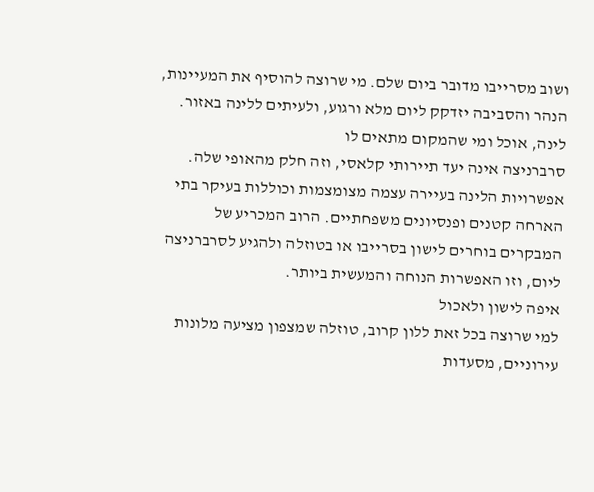ושוב מסרייבו מדובר ביום שלם. מי שרוצה להוסיף את המעיינות, הנהר והסביבה יזדקק ליום מלא ורגוע, ולעיתים ללינה באזור.
לינה, אוכל ומי שהמקום מתאים לו
סרברניצה אינה יעד תיירותי קלאסי, וזה חלק מהאופי שלה. אפשרויות הלינה בעיירה עצמה מצומצמות וכוללות בעיקר בתי הארחה קטנים ופנסיונים משפחתיים. הרוב המכריע של המבקרים בוחרים לישון בסרייבו או בטוזלה ולהגיע לסרברניצה ליום, וזו האפשרות הנוחה והמעשית ביותר.
איפה לישון ולאכול
למי שרוצה בכל זאת ללון קרוב, טוזלה שמצפון מציעה מלונות עירוניים, מסעדות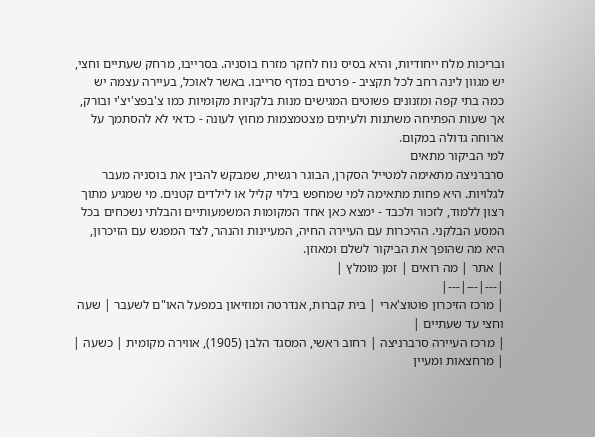ובריכות מלח ייחודיות, והיא בסיס נוח לחקר מזרח בוסניה. בסרייבו, מרחק שעתיים וחצי, יש מגוון לינה רחב לכל תקציב - פרטים במדף סרייבו. באשר לאוכל, בעיירה עצמה יש כמה בתי קפה ומזנונים פשוטים המגישים מנות בלקניות מקומיות כמו צ'בפצ'יצ'י ובורק, אך שעות הפתיחה משתנות ולעיתים מצטמצמות מחוץ לעונה - כדאי לא להסתמך על ארוחה גדולה במקום.
למי הביקור מתאים
סרברניצה מתאימה למטייל הסקרן, הבוגר רגשית, שמבקש להבין את בוסניה מעבר לגלויות. היא פחות מתאימה למי שמחפש בילוי קליל או לילדים קטנים. מי שמגיע מתוך רצון ללמוד, לזכור ולכבד - ימצא כאן אחד המקומות המשמעותיים והבלתי נשכחים בכל המסע הבלקני. ההיכרות עם העיירה החיה, המעיינות והנהר, לצד המפגש עם הזיכרון, היא מה שהופך את הביקור לשלם ומאוזן.
| אתר | מה רואים | זמן מומלץ |
|---|---|---|
| מרכז הזיכרון פוטוצ'ארי | בית קברות, אנדרטה ומוזיאון במפעל האו"ם לשעבר | שעה וחצי עד שעתיים |
| מרכז העיירה סרברניצה | רחוב ראשי, המסגד הלבן (1905), אווירה מקומית | כשעה |
| מרחצאות ומעיין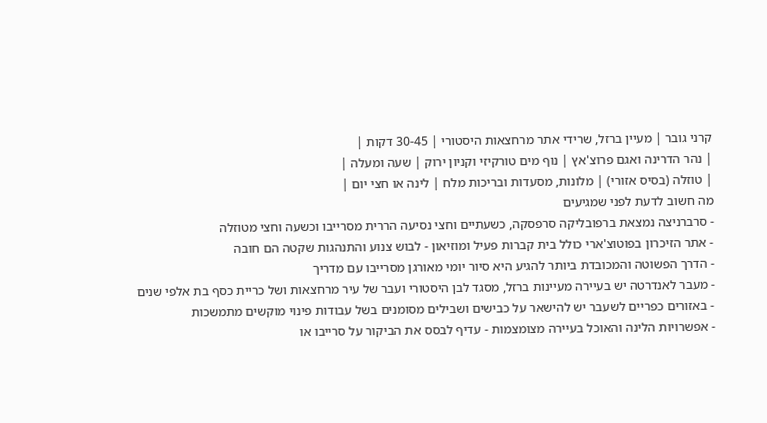קרני גובר | מעיין ברזל, שרידי אתר מרחצאות היסטורי | 30-45 דקות |
| נהר הדרינה ואגם פרוצ'אץ | נוף מים טורקיזי וקניון ירוק | שעה ומעלה |
| טוזלה (בסיס אזורי) | מלונות, מסעדות ובריכות מלח | לינה או חצי יום |
מה חשוב לדעת לפני שמגיעים
- סרברניצה נמצאת ברפובליקה סרפסקה, כשעתיים וחצי נסיעה הררית מסרייבו וכשעה וחצי מטוזלה
- אתר הזיכרון בפוטוצ'ארי כולל בית קברות פעיל ומוזיאון - לבוש צנוע והתנהגות שקטה הם חובה
- הדרך הפשוטה והמכובדת ביותר להגיע היא סיור יומי מאורגן מסרייבו עם מדריך
- מעבר לאנדרטה יש בעיירה מעיינות ברזל, מסגד לבן היסטורי ועבר של עיר מרחצאות ושל כריית כסף בת אלפי שנים
- באזורים כפריים לשעבר יש להישאר על כבישים ושבילים מסומנים בשל עבודות פינוי מוקשים מתמשכות
- אפשרויות הלינה והאוכל בעיירה מצומצמות - עדיף לבסס את הביקור על סרייבו או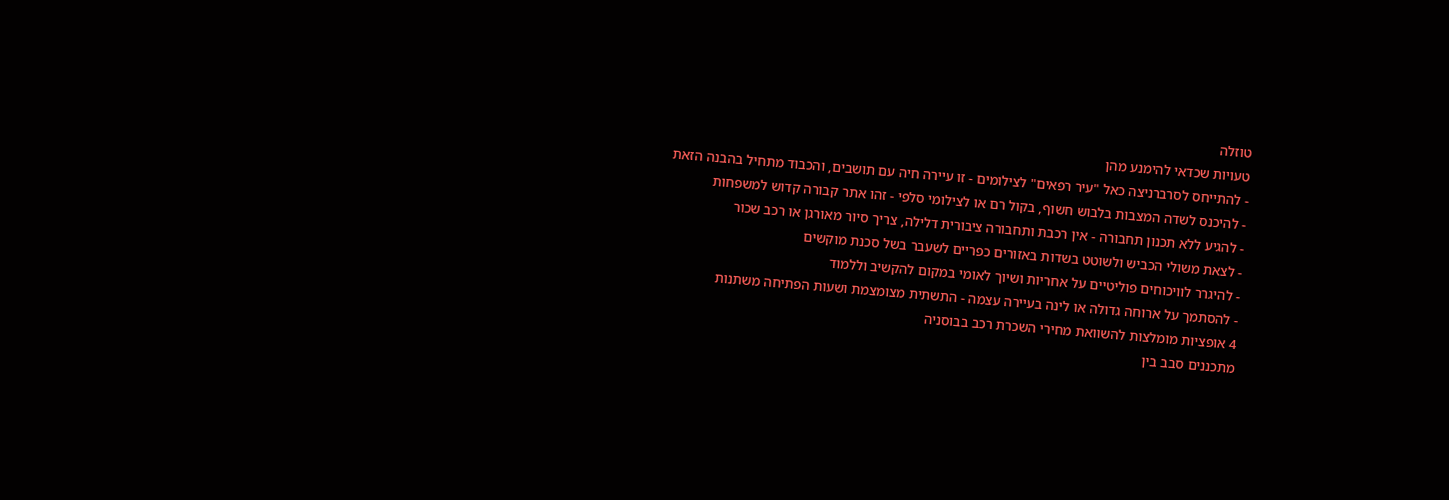טוזלה
טעויות שכדאי להימנע מהן
- להתייחס לסרברניצה כאל "עיר רפאים" לצילומים - זו עיירה חיה עם תושבים, והכבוד מתחיל בהבנה הזאת
- להיכנס לשדה המצבות בלבוש חשוף, בקול רם או לצילומי סלפי - זהו אתר קבורה קדוש למשפחות
- להגיע ללא תכנון תחבורה - אין רכבת ותחבורה ציבורית דלילה, צריך סיור מאורגן או רכב שכור
- לצאת משולי הכביש ולשוטט בשדות באזורים כפריים לשעבר בשל סכנת מוקשים
- להיגרר לוויכוחים פוליטיים על אחריות ושיוך לאומי במקום להקשיב וללמוד
- להסתמך על ארוחה גדולה או לינה בעיירה עצמה - התשתית מצומצמת ושעות הפתיחה משתנות
4 אופציות מומלצות להשוואת מחירי השכרת רכב בבוסניה
מתכננים סבב בין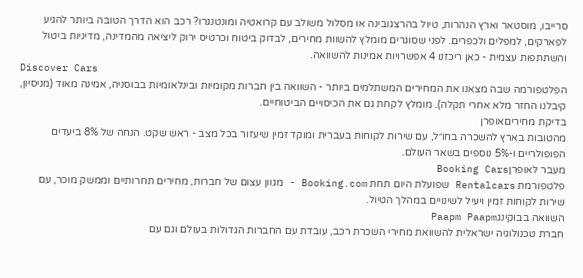סרייבו, מוסטאר וארץ הנהרות, טיול בהרצגובינה או מסלול משולב עם קרואטיה ומונטנגרו? רכב הוא הדרך הטובה ביותר להגיע לפארקים, למפלים ולכפרים. לפני שסוגרים מומלץ להשוות מחירים, לבדוק ביטוח וכרטיס ירוק ליציאה מהמדינה, מדיניות ביטול והשתתפות עצמית - כאן ריכזנו 4 אפשרויות אמינות להשוואה.
Discover Cars
הפלטפורמה שבה מצאנו את המחירים המשתלמים ביותר - השוואה בין חברות מקומיות ובינלאומיות בבוסניה, אמינה מאוד (מניסיון, קיבלנו החזר מלא אחרי תקלה). מומלץ לקחת גם את הכיסויים הביטוחיים.
בדיקת מחיריםאופרן
מהטובות בארץ להשכרה בחו״ל, עם שירות לקוחות בעברית ומוקד זמין שיעזור בכל מצב - ראש שקט. הנחה של 8% ביעדים הפופולריים ו-5% נוספים בשאר העולם.
מעבר לאופרןBooking Cars
פלטפורמת Rentalcars שפועלת היום תחת Booking.com - מגוון עצום של חברות, מחירים תחרותיים וממשק מוכר, עם שירות לקוחות זמין ויעיל לשינויים במהלך הטיול.
השוואה בבוקינגPaapm Paapm
חברת טכנולוגיה ישראלית להשוואת מחירי השכרת רכב, עובדת עם החברות הגדולות בעולם וגם עם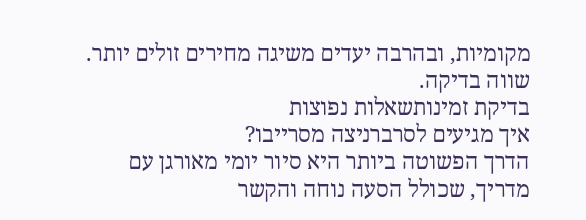מקומיות, ובהרבה יעדים משיגה מחירים זולים יותר. שווה בדיקה.
בדיקת זמינותשאלות נפוצות
איך מגיעים לסרברניצה מסרייבו?
הדרך הפשוטה ביותר היא סיור יומי מאורגן עם מדריך, שכולל הסעה נוחה והקשר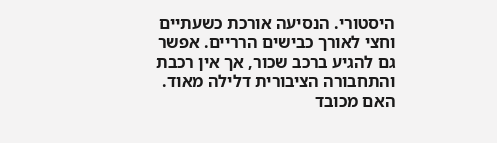היסטורי. הנסיעה אורכת כשעתיים וחצי לאורך כבישים הרריים. אפשר גם להגיע ברכב שכור, אך אין רכבת והתחבורה הציבורית דלילה מאוד.
האם מכובד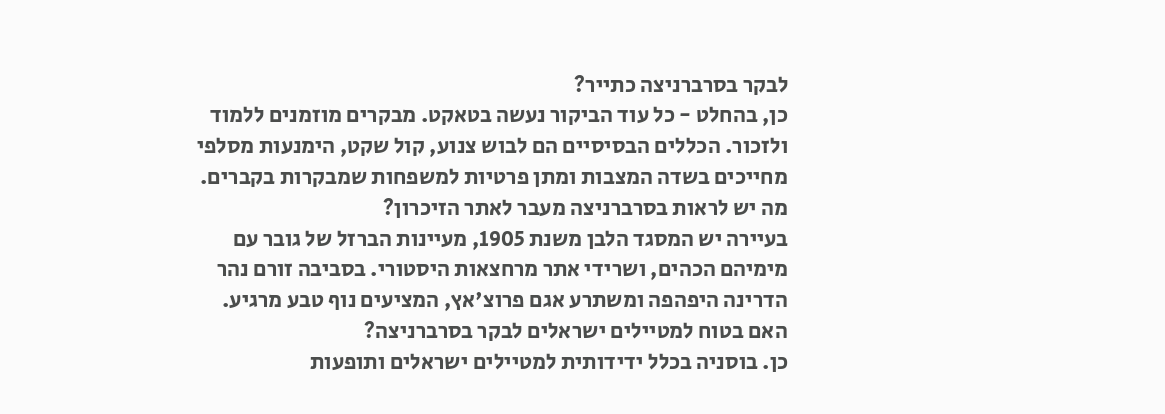לבקר בסרברניצה כתייר?
כן, בהחלט - כל עוד הביקור נעשה בטאקט. מבקרים מוזמנים ללמוד ולזכור. הכללים הבסיסיים הם לבוש צנוע, קול שקט, הימנעות מסלפי מחייכים בשדה המצבות ומתן פרטיות למשפחות שמבקרות בקברים.
מה יש לראות בסרברניצה מעבר לאתר הזיכרון?
בעיירה יש המסגד הלבן משנת 1905, מעיינות הברזל של גובר עם מימיהם הכהים, ושרידי אתר מרחצאות היסטורי. בסביבה זורם נהר הדרינה היפהפה ומשתרע אגם פרוצ'אץ, המציעים נוף טבע מרגיע.
האם בטוח למטיילים ישראלים לבקר בסרברניצה?
כן. בוסניה בכלל ידידותית למטיילים ישראלים ותופעות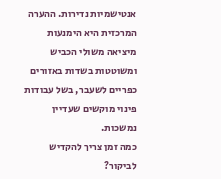אנטישמיות נדירות. ההערה המרכזית היא הימנעות מיציאה משולי הכביש ומשוטטות בשדות באזורים כפריים לשעבר, בשל עבודות פינוי מוקשים שעדיין נמשכות.
כמה זמן צריך להקדיש לביקור?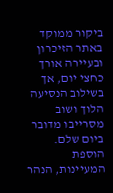ביקור ממוקד באתר הזיכרון ובעיירה אורך כחצי יום, אך בשילוב הנסיעה הלוך ושוב מסרייבו מדובר ביום שלם. הוספת המעיינות, הנהר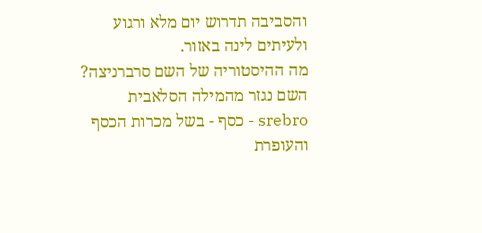והסביבה תדרוש יום מלא ורגוע ולעיתים לינה באזור.
מה ההיסטוריה של השם סרברניצה?
השם נגזר מהמילה הסלאבית srebro - כסף - בשל מכרות הכסף והעופרת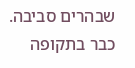שבהרים סביבה. כבר בתקופה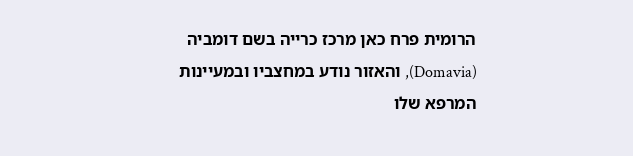הרומית פרח כאן מרכז כרייה בשם דומביה (Domavia), והאזור נודע במחצביו ובמעיינות המרפא שלו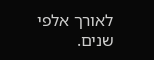לאורך אלפי שנים.